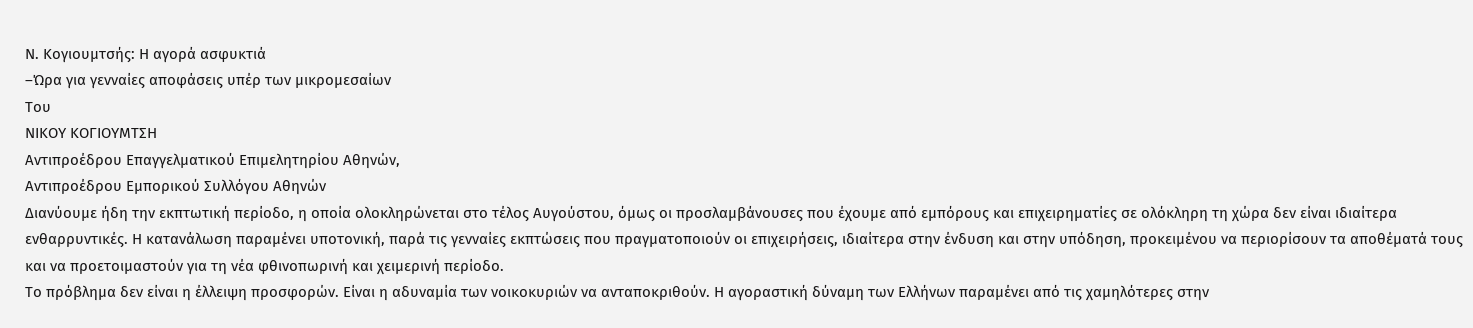Ν. Κογιουμτσής: Η αγορά ασφυκτιά
–Ώρα για γενναίες αποφάσεις υπέρ των μικρομεσαίων
Του
ΝΙΚΟΥ ΚΟΓΙΟΥΜΤΣΗ
Αντιπροέδρου Επαγγελματικού Επιμελητηρίου Αθηνών,
Αντιπροέδρου Εμπορικού Συλλόγου Αθηνών
Διανύουμε ήδη την εκπτωτική περίοδο, η οποία ολοκληρώνεται στο τέλος Αυγούστου, όμως οι προσλαμβάνουσες που έχουμε από εμπόρους και επιχειρηματίες σε ολόκληρη τη χώρα δεν είναι ιδιαίτερα ενθαρρυντικές. Η κατανάλωση παραμένει υποτονική, παρά τις γενναίες εκπτώσεις που πραγματοποιούν οι επιχειρήσεις, ιδιαίτερα στην ένδυση και στην υπόδηση, προκειμένου να περιορίσουν τα αποθέματά τους και να προετοιμαστούν για τη νέα φθινοπωρινή και χειμερινή περίοδο.
Το πρόβλημα δεν είναι η έλλειψη προσφορών. Είναι η αδυναμία των νοικοκυριών να ανταποκριθούν. Η αγοραστική δύναμη των Ελλήνων παραμένει από τις χαμηλότερες στην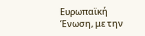Ευρωπαϊκή Ένωση, με την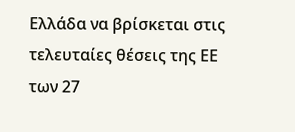Ελλάδα να βρίσκεται στις τελευταίες θέσεις της ΕΕ των 27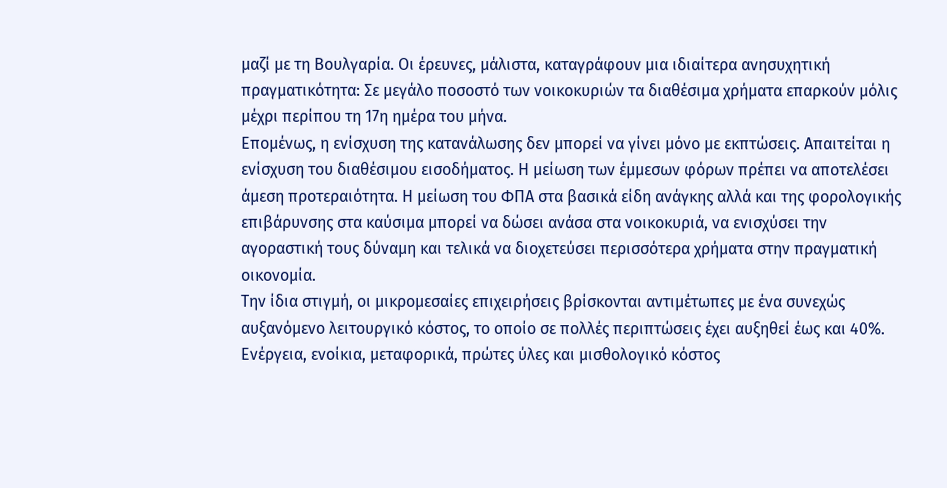μαζί με τη Βουλγαρία. Οι έρευνες, μάλιστα, καταγράφουν μια ιδιαίτερα ανησυχητική πραγματικότητα: Σε μεγάλο ποσοστό των νοικοκυριών τα διαθέσιμα χρήματα επαρκούν μόλις μέχρι περίπου τη 17η ημέρα του μήνα.
Επομένως, η ενίσχυση της κατανάλωσης δεν μπορεί να γίνει μόνο με εκπτώσεις. Απαιτείται η ενίσχυση του διαθέσιμου εισοδήματος. Η μείωση των έμμεσων φόρων πρέπει να αποτελέσει άμεση προτεραιότητα. Η μείωση του ΦΠΑ στα βασικά είδη ανάγκης αλλά και της φορολογικής επιβάρυνσης στα καύσιμα μπορεί να δώσει ανάσα στα νοικοκυριά, να ενισχύσει την αγοραστική τους δύναμη και τελικά να διοχετεύσει περισσότερα χρήματα στην πραγματική οικονομία.
Την ίδια στιγμή, οι μικρομεσαίες επιχειρήσεις βρίσκονται αντιμέτωπες με ένα συνεχώς αυξανόμενο λειτουργικό κόστος, το οποίο σε πολλές περιπτώσεις έχει αυξηθεί έως και 40%. Ενέργεια, ενοίκια, μεταφορικά, πρώτες ύλες και μισθολογικό κόστος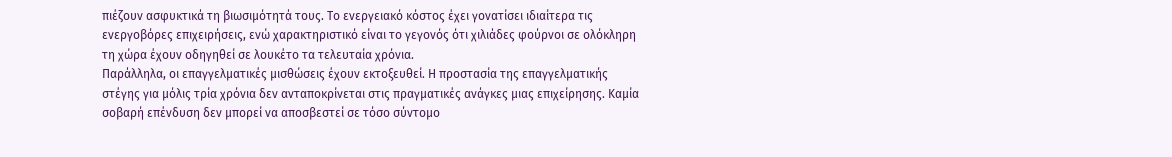πιέζουν ασφυκτικά τη βιωσιμότητά τους. Το ενεργειακό κόστος έχει γονατίσει ιδιαίτερα τις ενεργοβόρες επιχειρήσεις, ενώ χαρακτηριστικό είναι το γεγονός ότι χιλιάδες φούρνοι σε ολόκληρη τη χώρα έχουν οδηγηθεί σε λουκέτο τα τελευταία χρόνια.
Παράλληλα, οι επαγγελματικές μισθώσεις έχουν εκτοξευθεί. Η προστασία της επαγγελματικής στέγης για μόλις τρία χρόνια δεν ανταποκρίνεται στις πραγματικές ανάγκες μιας επιχείρησης. Καμία σοβαρή επένδυση δεν μπορεί να αποσβεστεί σε τόσο σύντομο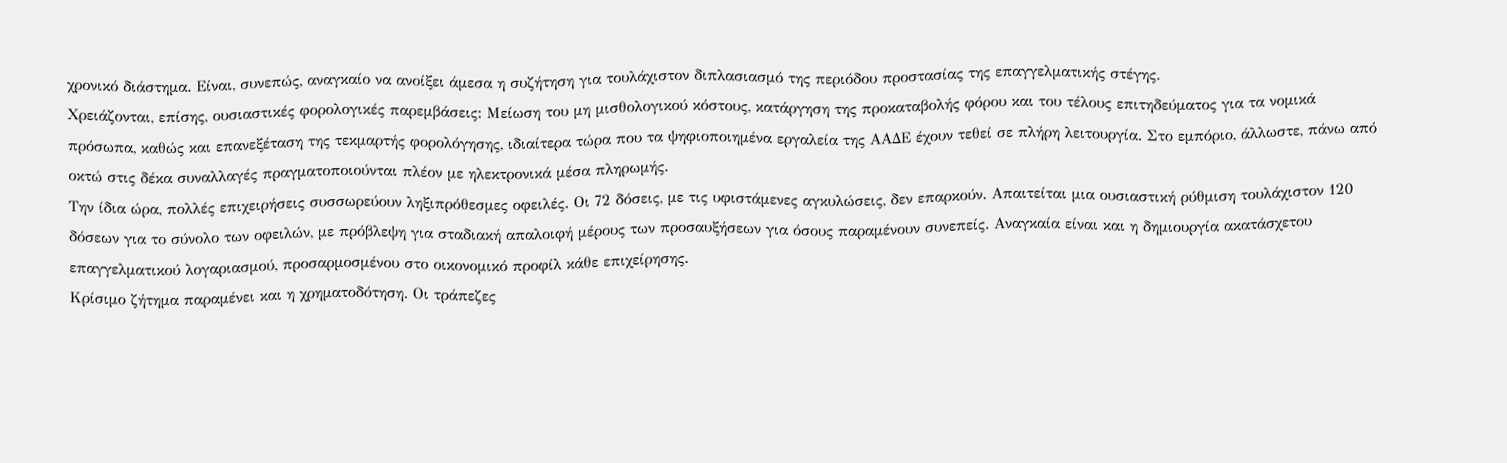χρονικό διάστημα. Είναι, συνεπώς, αναγκαίο να ανοίξει άμεσα η συζήτηση για τουλάχιστον διπλασιασμό της περιόδου προστασίας της επαγγελματικής στέγης.
Χρειάζονται, επίσης, ουσιαστικές φορολογικές παρεμβάσεις: Μείωση του μη μισθολογικού κόστους, κατάργηση της προκαταβολής φόρου και του τέλους επιτηδεύματος για τα νομικά πρόσωπα, καθώς και επανεξέταση της τεκμαρτής φορολόγησης, ιδιαίτερα τώρα που τα ψηφιοποιημένα εργαλεία της ΑΑΔΕ έχουν τεθεί σε πλήρη λειτουργία. Στο εμπόριο, άλλωστε, πάνω από οκτώ στις δέκα συναλλαγές πραγματοποιούνται πλέον με ηλεκτρονικά μέσα πληρωμής.
Την ίδια ώρα, πολλές επιχειρήσεις συσσωρεύουν ληξιπρόθεσμες οφειλές. Οι 72 δόσεις, με τις υφιστάμενες αγκυλώσεις, δεν επαρκούν. Απαιτείται μια ουσιαστική ρύθμιση τουλάχιστον 120 δόσεων για το σύνολο των οφειλών, με πρόβλεψη για σταδιακή απαλοιφή μέρους των προσαυξήσεων για όσους παραμένουν συνεπείς. Αναγκαία είναι και η δημιουργία ακατάσχετου επαγγελματικού λογαριασμού, προσαρμοσμένου στο οικονομικό προφίλ κάθε επιχείρησης.
Κρίσιμο ζήτημα παραμένει και η χρηματοδότηση. Οι τράπεζες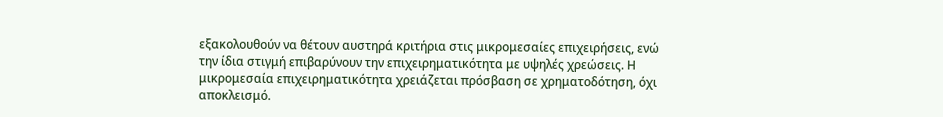εξακολουθούν να θέτουν αυστηρά κριτήρια στις μικρομεσαίες επιχειρήσεις, ενώ την ίδια στιγμή επιβαρύνουν την επιχειρηματικότητα με υψηλές χρεώσεις. Η μικρομεσαία επιχειρηματικότητα χρειάζεται πρόσβαση σε χρηματοδότηση, όχι αποκλεισμό.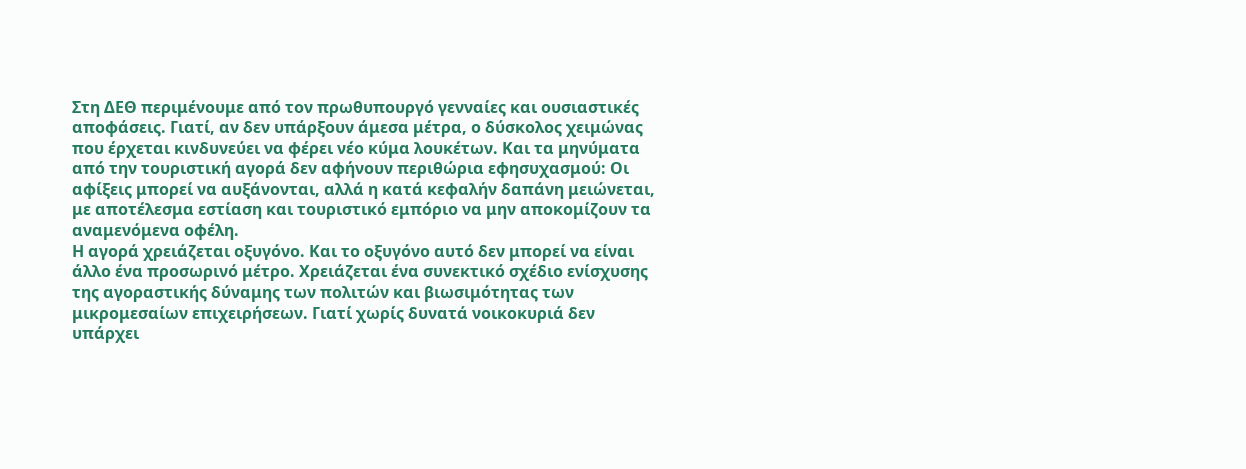Στη ΔΕΘ περιμένουμε από τον πρωθυπουργό γενναίες και ουσιαστικές αποφάσεις. Γιατί, αν δεν υπάρξουν άμεσα μέτρα, ο δύσκολος χειμώνας που έρχεται κινδυνεύει να φέρει νέο κύμα λουκέτων. Και τα μηνύματα από την τουριστική αγορά δεν αφήνουν περιθώρια εφησυχασμού: Οι αφίξεις μπορεί να αυξάνονται, αλλά η κατά κεφαλήν δαπάνη μειώνεται, με αποτέλεσμα εστίαση και τουριστικό εμπόριο να μην αποκομίζουν τα αναμενόμενα οφέλη.
Η αγορά χρειάζεται οξυγόνο. Και το οξυγόνο αυτό δεν μπορεί να είναι άλλο ένα προσωρινό μέτρο. Χρειάζεται ένα συνεκτικό σχέδιο ενίσχυσης της αγοραστικής δύναμης των πολιτών και βιωσιμότητας των μικρομεσαίων επιχειρήσεων. Γιατί χωρίς δυνατά νοικοκυριά δεν υπάρχει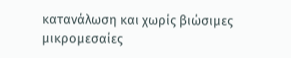κατανάλωση και χωρίς βιώσιμες μικρομεσαίες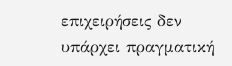επιχειρήσεις δεν υπάρχει πραγματική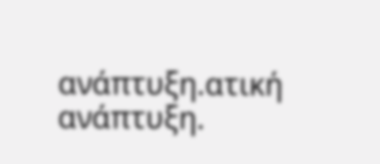ανάπτυξη.ατική ανάπτυξη.